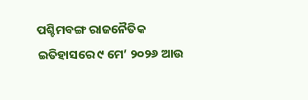ପଶ୍ଚିମବଙ୍ଗ ରାଜନୈତିକ ଇତିହାସରେ ୯ ମେ’ ୨୦୨୬ ଆଉ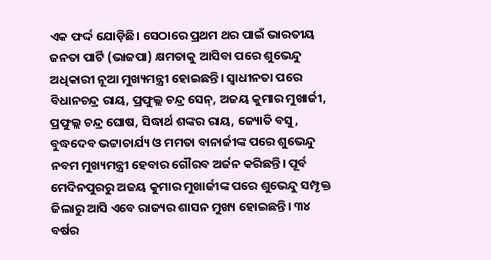ଏକ ଫର୍ଦ୍ଦ ଯୋଡ଼ିଛି। ସେଠାରେ ପ୍ରଥମ ଥର ପାଇଁ ଭାରତୀୟ ଜନତା ପାର୍ଟି (ଭାଜପା) କ୍ଷମତାକୁ ଆସିବା ପରେ ଶୁଭେନ୍ଦୁ ଅଧିକାରୀ ନୂଆ ମୁଖ୍ୟମନ୍ତ୍ରୀ ହୋଇଛନ୍ତି। ସ୍ବାଧୀନତା ପରେ ବିଧାନଚନ୍ଦ୍ର ରାୟ, ପ୍ରଫୁଲ୍ଲ ଚନ୍ଦ୍ର ସେନ୍, ଅଜୟ କୁମାର ମୁଖାର୍ଜୀ, ପ୍ରଫୁଲ୍ଲ ଚନ୍ଦ୍ର ଘୋଷ, ସିଦ୍ଧାର୍ଥ ଶଙ୍କର ରାୟ, ଜ୍ୟୋତି ବସୁ, ବୁଦ୍ଧଦେବ ଭଟ୍ଟାଚାର୍ଯ୍ୟ ଓ ମମତା ବାନାର୍ଜୀଙ୍କ ପରେ ଶୁଭେନ୍ଦୁ ନବମ ମୁଖ୍ୟମନ୍ତ୍ରୀ ହେବାର ଗୌରବ ଅର୍ଜନ କରିଛନ୍ତି। ପୂର୍ବ ମେଦିନପୁରରୁ ଅଜୟ କୁମାର ମୁଖାର୍ଜୀଙ୍କ ପରେ ଶୁଭେନ୍ଦୁ ସମ୍ପୃକ୍ତ ଜିଲାରୁ ଆସି ଏବେ ରାଜ୍ୟର ଶାସନ ମୁଖ୍ୟ ହୋଇଛନ୍ତି। ୩୪ ବର୍ଷର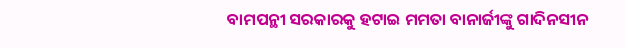ବାମପନ୍ଥୀ ସରକାରକୁ ହଟାଇ ମମତା ବାନାର୍ଜୀଙ୍କୁ ଗାଦିନସୀନ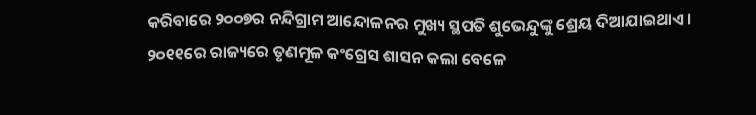କରିବାରେ ୨୦୦୭ର ନନ୍ଦିଗ୍ରାମ ଆନ୍ଦୋଳନର ମୁଖ୍ୟ ସ୍ଥପତି ଶୁଭେନ୍ଦୁଙ୍କୁ ଶ୍ରେୟ ଦିଆଯାଇଥାଏ। ୨୦୧୧ରେ ରାଜ୍ୟରେ ତୃଣମୂଳ କଂଗ୍ରେସ ଶାସନ କଲା ବେଳେ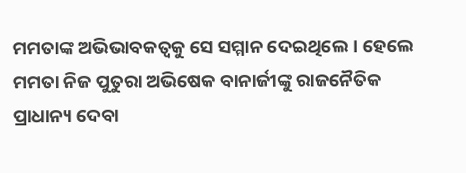ମମତାଙ୍କ ଅଭିଭାବକତ୍ୱକୁ ସେ ସମ୍ମାନ ଦେଇଥିଲେ। ହେଲେ ମମତା ନିଜ ପୁତୁରା ଅଭିଷେକ ବାନାର୍ଜୀଙ୍କୁ ରାଜନୈତିକ ପ୍ରାଧାନ୍ୟ ଦେବା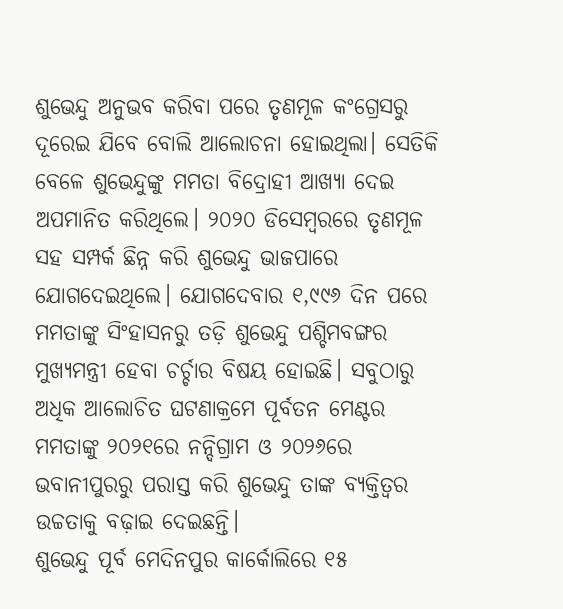ଶୁଭେନ୍ଦୁ ଅନୁଭବ କରିବା ପରେ ତୃଣମୂଳ କଂଗ୍ରେସରୁ ଦୂରେଇ ଯିବେ ବୋଲି ଆଲୋଚନା ହୋଇଥିଲା। ସେତିକି ବେଳେ ଶୁଭେନ୍ଦୁଙ୍କୁ ମମତା ବିଦ୍ରୋହୀ ଆଖ୍ୟା ଦେଇ ଅପମାନିତ କରିଥିଲେ। ୨୦୨୦ ଡିସେମ୍ବରରେ ତୃଣମୂଳ ସହ ସମ୍ପର୍କ ଛିନ୍ନ କରି ଶୁଭେନ୍ଦୁ ଭାଜପାରେ ଯୋଗଦେଇଥିଲେ। ଯୋଗଦେବାର ୧,୯୯୬ ଦିନ ପରେ ମମତାଙ୍କୁ ସିଂହାସନରୁ ତଡ଼ି ଶୁଭେନ୍ଦୁ ପଶ୍ଚିମବଙ୍ଗର ମୁଖ୍ୟମନ୍ତ୍ରୀ ହେବା ଚର୍ଚ୍ଚାର ବିଷୟ ହୋଇଛି। ସବୁଠାରୁ ଅଧିକ ଆଲୋଚିତ ଘଟଣାକ୍ରମେ ପୂର୍ବତନ ମେଣ୍ଟର ମମତାଙ୍କୁ ୨୦୨୧ରେ ନନ୍ଦିଗ୍ରାମ ଓ ୨୦୨୬ରେ ଭବାନୀପୁରରୁ ପରାସ୍ତ କରି ଶୁଭେନ୍ଦୁ ତାଙ୍କ ବ୍ୟକ୍ତିତ୍ୱର ଉଚ୍ଚତାକୁ ବଢ଼ାଇ ଦେଇଛନ୍ତି।
ଶୁଭେନ୍ଦୁ ପୂର୍ବ ମେଦିନପୁର କାର୍କୋଲିରେ ୧୫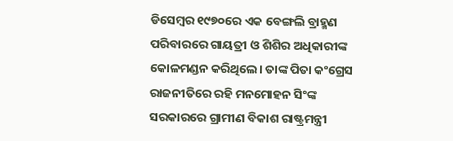ଡିସେମ୍ବର ୧୯୭୦ରେ ଏକ ବେଙ୍ଗଲି ବ୍ରାହ୍ମଣ ପରିବାରରେ ଗାୟତ୍ରୀ ଓ ଶିଶିର ଅଧିକାରୀଙ୍କ କୋଳମଣ୍ଡନ କରିଥିଲେ। ତାଙ୍କ ପିତା କଂଗ୍ରେସ ରାଜନୀତିରେ ରହି ମନମୋହନ ସିଂଙ୍କ ସରକାରରେ ଗ୍ରାମୀଣ ବିକାଶ ରାଷ୍ଟ୍ରମନ୍ତ୍ରୀ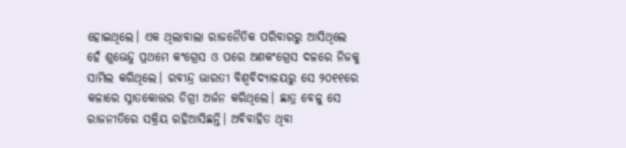ହୋଇଥିଲେ। ଏକ ଥିଲାବାଲା ରାଜନୈତିକ ପରିବାରରୁ ଆସିଥିଲେ ହେଁ ଶୁଭେନ୍ଦୁ ପ୍ରଥମେ କଂଗ୍ରେସ ଓ ପରେ ଅଣକଂଗ୍ରେସ ଦଳରେ ନିଜକୁ ସାମିଲ କରିଥିଲେ। ରବୀନ୍ଦ୍ର ଭାରତୀ ବିଶ୍ୱବିଦ୍ୟାଳୟରୁ ସେ ୨୦୧୧ରେ କଳାରେ ସ୍ନାତକୋତ୍ତର ଡିଗ୍ରୀ ଅର୍ଜନ କରିଥିଲେ। ଛାତ୍ର ବେଳୁ ସେ ରାଜନୀତିରେ ସକ୍ରିୟ ରହିଆସିଛନ୍ତି। ଅବିବାହିତ ଥିବା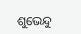ଶୁଭେନ୍ଦୁ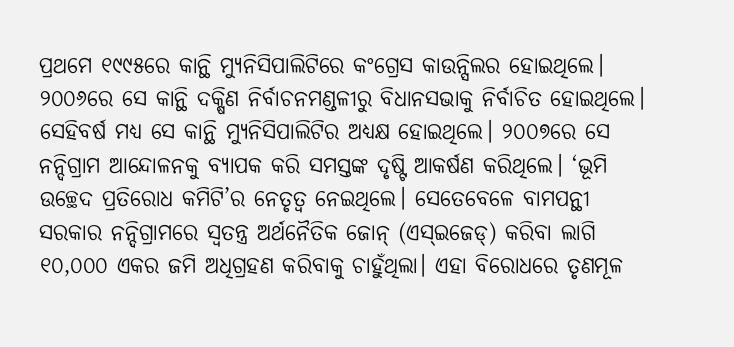ପ୍ରଥମେ ୧୯୯୫ରେ କାନ୍ଥି ମ୍ୟୁନିସିପାଲିଟିରେ କଂଗ୍ରେସ କାଉନ୍ସିଲର ହୋଇଥିଲେ। ୨୦୦୬ରେ ସେ କାନ୍ଥି ଦକ୍ଷିଣ ନିର୍ବାଚନମଣ୍ଡଳୀରୁ ବିଧାନସଭାକୁ ନିର୍ବାଚିତ ହୋଇଥିଲେ। ସେହିବର୍ଷ ମଧ୍ୟ ସେ କାନ୍ଥି ମ୍ୟୁନିସିପାଲିଟିର ଅଧ୍ୟକ୍ଷ ହୋଇଥିଲେ। ୨୦୦୭ରେ ସେ ନନ୍ଦିଗ୍ରାମ ଆନ୍ଦୋଳନକୁ ବ୍ୟାପକ କରି ସମସ୍ତଙ୍କ ଦୃଷ୍ଟି ଆକର୍ଷଣ କରିଥିଲେ। ‘ଭୂମି ଉଚ୍ଛେଦ ପ୍ରତିରୋଧ କମିଟି’ର ନେତୃତ୍ୱ ନେଇଥିଲେ। ସେତେବେଳେ ବାମପନ୍ଥୀ ସରକାର ନନ୍ଦିଗ୍ରାମରେ ସ୍ବତନ୍ତ୍ର ଅର୍ଥନୈତିକ ଜୋନ୍ (ଏସ୍ଇଜେଡ୍) କରିବା ଲାଗି ୧୦,୦୦୦ ଏକର ଜମି ଅଧିଗ୍ରହଣ କରିବାକୁ ଚାହୁଁଥିଲା। ଏହା ବିରୋଧରେ ତୃଣମୂଳ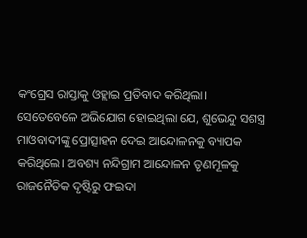କଂଗ୍ରେସ ରାସ୍ତାକୁ ଓହ୍ଲାଇ ପ୍ରତିବାଦ କରିଥିଲା। ସେତେବେଳେ ଅଭିଯୋଗ ହୋଇଥିଲା ଯେ, ଶୁଭେନ୍ଦୁ ସଶସ୍ତ୍ର ମାଓବାଦୀଙ୍କୁ ପ୍ରୋତ୍ସାହନ ଦେଇ ଆନ୍ଦୋଳନକୁ ବ୍ୟାପକ କରିଥିଲେ। ଅବଶ୍ୟ ନନ୍ଦିଗ୍ରାମ ଆନ୍ଦୋଳନ ତୃଣମୂଳକୁ ରାଜନୈତିକ ଦୃଷ୍ଟିରୁ ଫଇଦା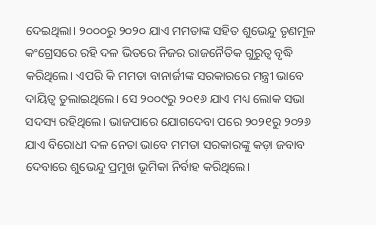ଦେଇଥିଲା। ୨୦୦୦ରୁ ୨୦୨୦ ଯାଏ ମମତାଙ୍କ ସହିତ ଶୁଭେନ୍ଦୁ ତୃଣମୂଳ କଂଗ୍ରେସରେ ରହି ଦଳ ଭିତରେ ନିଜର ରାଜନୈତିକ ଗୁରୁତ୍ୱ ବୃଦ୍ଧି କରିଥିଲେ। ଏପରି କି ମମତା ବାନାର୍ଜୀଙ୍କ ସରକାରରେ ମନ୍ତ୍ରୀ ଭାବେ ଦାୟିତ୍ୱ ତୁଲାଇଥିଲେ। ସେ ୨୦୦୯ରୁ ୨୦୧୬ ଯାଏ ମଧ୍ୟ ଲୋକ ସଭା ସଦସ୍ୟ ରହିଥିଲେ। ଭାଜପାରେ ଯୋଗଦେବା ପରେ ୨୦୨୧ରୁ ୨୦୨୬ ଯାଏ ବିରୋଧୀ ଦଳ ନେତା ଭାବେ ମମତା ସରକାରଙ୍କୁ କଡ଼ା ଜବାବ ଦେବାରେ ଶୁଭେନ୍ଦୁ ପ୍ରମୁଖ ଭୂମିକା ନିର୍ବାହ କରିଥିଲେ।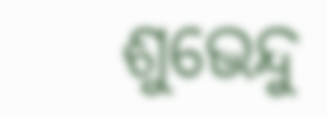ଶୁଭେନ୍ଦୁ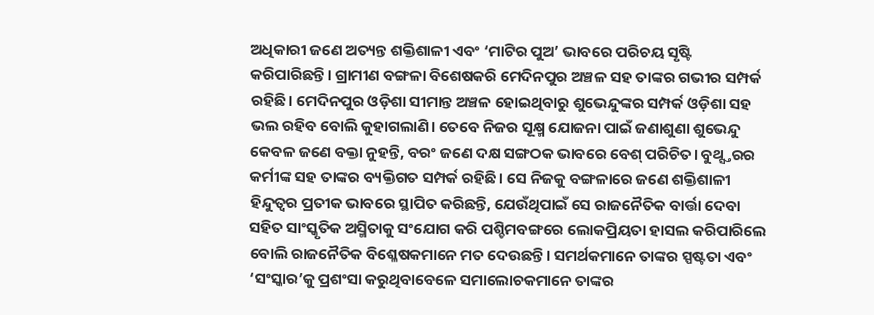ଅଧିକାରୀ ଜଣେ ଅତ୍ୟନ୍ତ ଶକ୍ତିଶାଳୀ ଏବଂ ‘ମାଟିର ପୁଅ’ ଭାବରେ ପରିଚୟ ସୃଷ୍ଟି କରିପାରିଛନ୍ତି। ଗ୍ରାମୀଣ ବଙ୍ଗଳା ବିଶେଷକରି ମେଦିନପୁର ଅଞ୍ଚଳ ସହ ତାଙ୍କର ଗଭୀର ସମ୍ପର୍କ ରହିଛି। ମେଦିନପୁର ଓଡ଼ିଶା ସୀମାନ୍ତ ଅଞ୍ଚଳ ହୋଇଥିବାରୁ ଶୁଭେନ୍ଦୁଙ୍କର ସମ୍ପର୍କ ଓଡ଼ିଶା ସହ ଭଲ ରହିବ ବୋଲି କୁହାଗଲାଣି। ତେବେ ନିଜର ସୂକ୍ଷ୍ମ ଯୋଜନା ପାଇଁ ଜଣାଶୁଣା ଶୁଭେନ୍ଦୁ କେବଳ ଜଣେ ବକ୍ତା ନୁହନ୍ତି, ବରଂ ଜଣେ ଦକ୍ଷ ସଙ୍ଗଠକ ଭାବରେ ବେଶ୍ ପରିଚିତ। ବୁଥ୍ସ୍ତରର କର୍ମୀଙ୍କ ସହ ତାଙ୍କର ବ୍ୟକ୍ତିଗତ ସମ୍ପର୍କ ରହିଛି। ସେ ନିଜକୁ ବଙ୍ଗଳାରେ ଜଣେ ଶକ୍ତିଶାଳୀ ହିନ୍ଦୁତ୍ୱର ପ୍ରତୀକ ଭାବରେ ସ୍ଥାପିତ କରିଛନ୍ତି, ଯେଉଁଥିପାଇଁ ସେ ରାଜନୈତିକ ବାର୍ତ୍ତା ଦେବା ସହିତ ସାଂସ୍କୃତିକ ଅସ୍ମିତାକୁ ସଂଯୋଗ କରି ପଶ୍ଚିମବଙ୍ଗରେ ଲୋକପ୍ରିୟତା ହାସଲ କରିପାରିଲେ ବୋଲି ରାଜନୈତିକ ବିଶ୍ଳେଷକମାନେ ମତ ଦେଉଛନ୍ତି। ସମର୍ଥକମାନେ ତାଙ୍କର ସ୍ପଷ୍ଟତା ଏବଂ ‘ସଂସ୍କାର’କୁ ପ୍ରଶଂସା କରୁଥିବାବେଳେ ସମାଲୋଚକମାନେ ତାଙ୍କର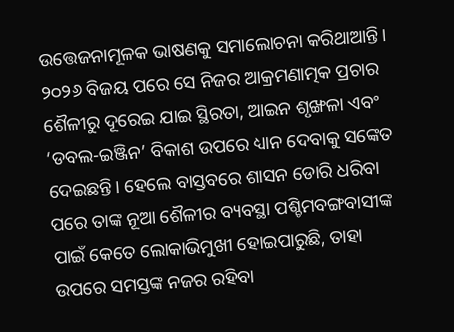ଉତ୍ତେଜନାମୂଳକ ଭାଷଣକୁ ସମାଲୋଚନା କରିଥାଆନ୍ତି। ୨୦୨୬ ବିଜୟ ପରେ ସେ ନିଜର ଆକ୍ରମଣାତ୍ମକ ପ୍ରଚାର ଶୈଳୀରୁ ଦୂରେଇ ଯାଇ ସ୍ଥିରତା, ଆଇନ ଶୃଙ୍ଖଳା ଏବଂ ‘ଡବଲ-ଇଞ୍ଜିନ’ ବିକାଶ ଉପରେ ଧ୍ୟାନ ଦେବାକୁ ସଙ୍କେତ ଦେଇଛନ୍ତି। ହେଲେ ବାସ୍ତବରେ ଶାସନ ଡୋରି ଧରିବା ପରେ ତାଙ୍କ ନୂଆ ଶୈଳୀର ବ୍ୟବସ୍ଥା ପଶ୍ଚିମବଙ୍ଗବାସୀଙ୍କ ପାଇଁ କେତେ ଲୋକାଭିମୁଖୀ ହୋଇପାରୁଛି, ତାହା ଉପରେ ସମସ୍ତଙ୍କ ନଜର ରହିବା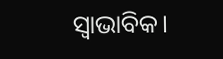ସ୍ବାଭାବିକ।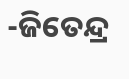-ଜିତେନ୍ଦ୍ର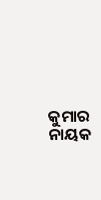କୁମାର ନାୟକ